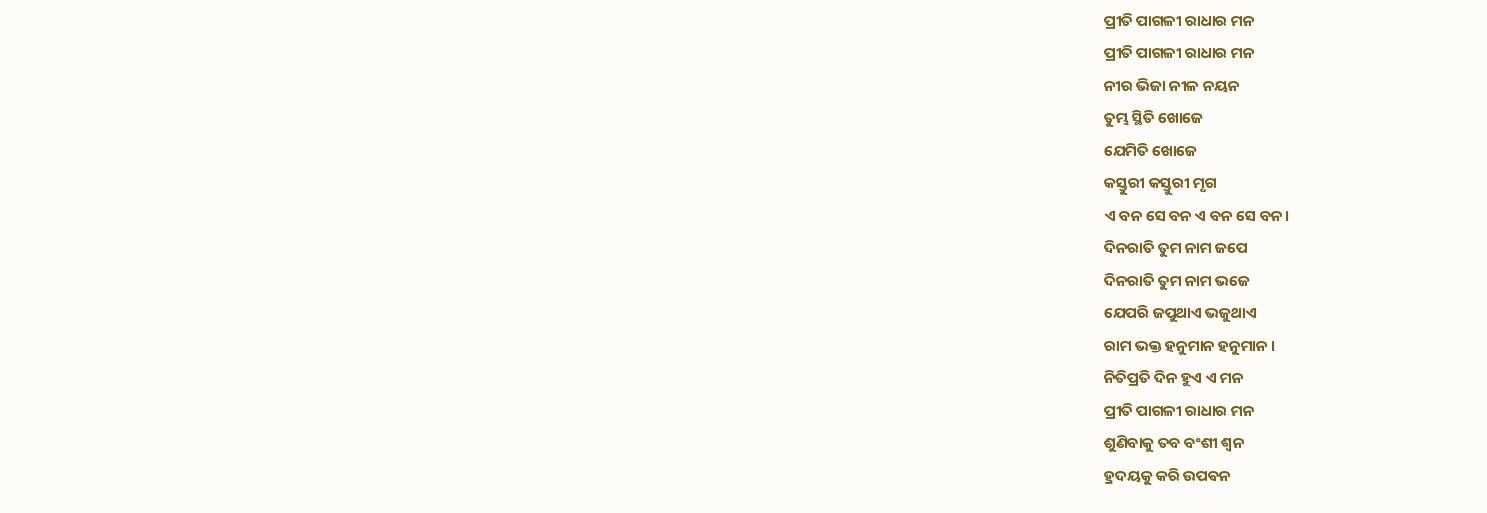ପ୍ରୀତି ପାଗଳୀ ରାଧାର ମନ
ପ୍ରୀତି ପାଗଳୀ ରାଧାର ମନ
ନୀର ଭିଜା ନୀଳ ନୟନ
ତୁମ୍ଭ ସ୍ଥିତି ଖୋଜେ
ଯେମିତି ଖୋଜେ
କସ୍ତୁରୀ କସ୍ତୁରୀ ମୃଗ
ଏ ବନ ସେ ବନ ଏ ବନ ସେ ବନ।
ଦିନରାତି ତୁମ ନାମ ଜପେ
ଦିନରାତି ତୁମ ନାମ ଭଜେ
ଯେପରି ଜପୁଥାଏ ଭଜୁଥାଏ
ରାମ ଭକ୍ତ ହନୁମାନ ହନୁମାନ ।
ନିତିପ୍ରତି ଦିନ ହୁଏ ଏ ମନ
ପ୍ରୀତି ପାଗଳୀ ରାଧାର ମନ
ଶୁଣିବାକୁ ତବ ବଂଶୀ ଶ୍ୱନ
ହ୍ରଦୟକୁ କରି ଉପଵନ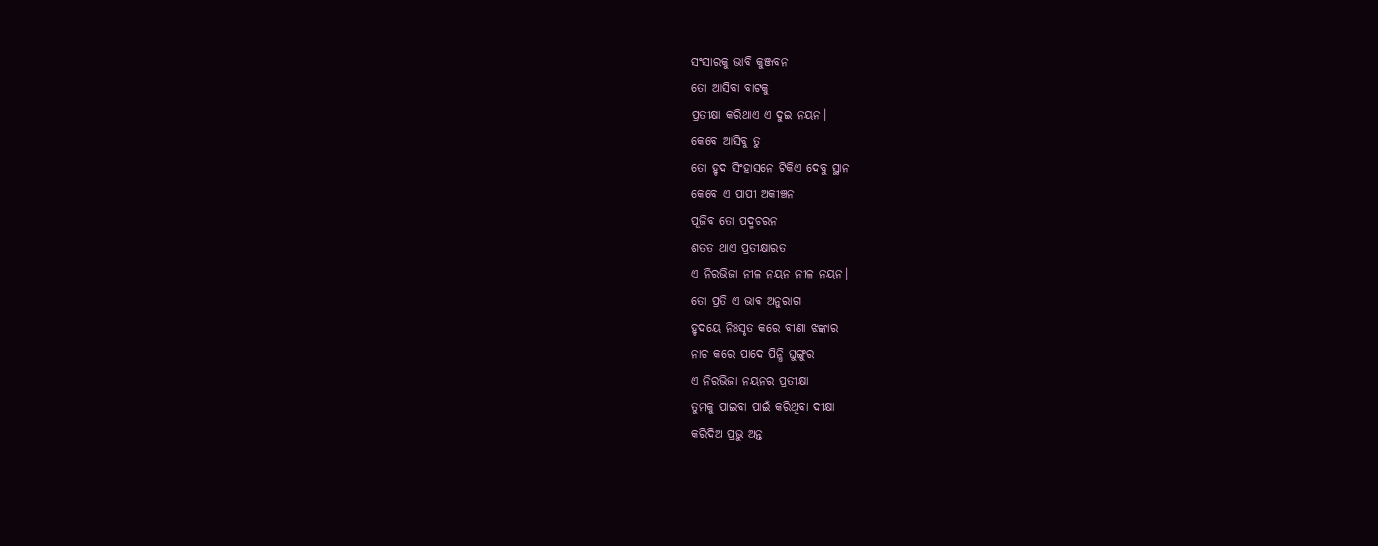ସଂସାରକୁ ଭାବି କୁଞ୍ଜବନ
ତୋ ଆସିବା ବାଟକୁ
ପ୍ରତୀକ୍ଷା କରିଥାଏ ଏ ଦୁଇ ନୟନ।
କେବେ ଆସିବୁ ତୁ
ତୋ ହୃଦ ସିଂହାସନେ ଟିକିଏ ଦେବୁ ସ୍ଥାନ
କେବେ ଏ ପାପୀ ଅକୀଞ୍ଚନ
ପୂଜିବ ତୋ ପଦ୍ମଚରନ
ଶତତ ଥାଏ ପ୍ରତୀକ୍ଷାରତ
ଏ ନିରଭିଜା ନୀଳ ନୟନ ନୀଳ ନୟନ।
ତୋ ପ୍ରତି ଏ ଭାଵ ଅନୁରାଗ
ହୃଦୟେ ନିଃସୃତ କରେ ବୀଣା ଝଙ୍କାର
ନାଚ କରେ ପାଦେ ପିନ୍ଧି ଘୁଙ୍ଗୁର
ଏ ନିରଭିଜା ନୟନର ପ୍ରତୀକ୍ଷା
ତୁମକୁ ପାଇବା ପାଇଁ କରିଥିବା ଦୀକ୍ଷା
କରିଦିଅ ପ୍ରଭୁ ଅନ୍ତ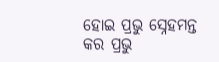ହୋଇ ପ୍ରଭୁ ସ୍ନେହମନ୍ତ
କର ପ୍ରଭୁ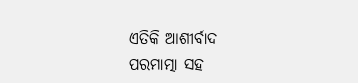ଏତିକି ଆଶୀର୍ବାଦ
ପରମାତ୍ମା ସହ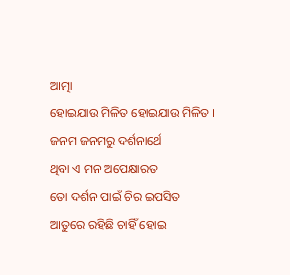ଆତ୍ମା
ହୋଇଯାଉ ମିଳିତ ହୋଇଯାଉ ମିଳିତ ।
ଜନମ ଜନମରୁ ଦର୍ଶନାର୍ଥେ
ଥିବା ଏ ମନ ଅପେକ୍ଷାରତ
ତୋ ଦର୍ଶନ ପାଇଁ ଚିର ଇପସିତ
ଆତୁରେ ରହିଛି ଚାହିଁ ହୋଇ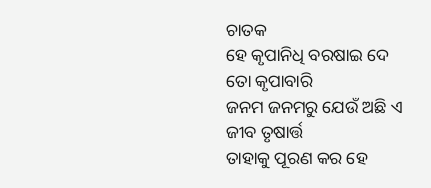ଚାତକ
ହେ କୃପାନିଧି ବରଷାଇ ଦେ ତୋ କୃପାବାରି
ଜନମ ଜନମରୁ ଯେଉଁ ଅଛି ଏ ଜୀବ ତୃଷାର୍ତ୍ତ
ତାହାକୁ ପୂରଣ କର ହେ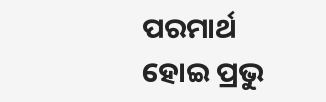ପରମାର୍ଥ
ହୋଇ ପ୍ରଭୁ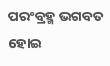ପରଂବ୍ରହ୍ମ ଭଗବତ
ହୋଇ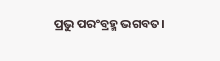ପ୍ରଭୁ ପରଂବ୍ରହ୍ମ ଭଗବତ।